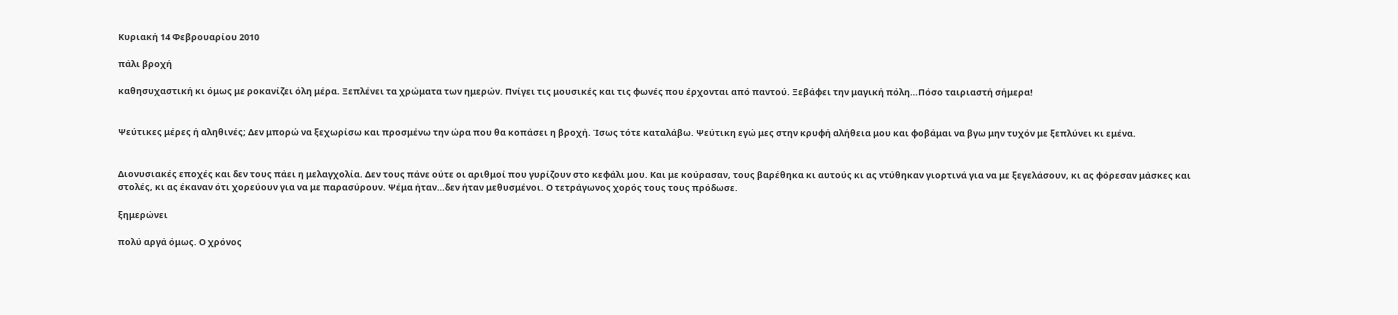Κυριακή 14 Φεβρουαρίου 2010

πάλι βροχή

καθησυχαστική κι όμως με ροκανίζει όλη μέρα. Ξεπλένει τα χρώματα των ημερών. Πνίγει τις μουσικές και τις φωνές που έρχονται από παντού. Ξεβάφει την μαγική πόλη…Πόσο ταιριαστή σήμερα!


Ψεύτικες μέρες ή αληθινές; Δεν μπορώ να ξεχωρίσω και προσμένω την ώρα που θα κοπάσει η βροχή. Ίσως τότε καταλάβω. Ψεύτικη εγώ μες στην κρυφή αλήθεια μου και φοβάμαι να βγω μην τυχόν με ξεπλύνει κι εμένα.


Διονυσιακές εποχές και δεν τους πάει η μελαγχολία. Δεν τους πάνε ούτε οι αριθμοί που γυρίζουν στο κεφάλι μου. Και με κούρασαν, τους βαρέθηκα κι αυτούς κι ας ντύθηκαν γιορτινά για να με ξεγελάσουν, κι ας φόρεσαν μάσκες και στολές, κι ας έκαναν ότι χορεύουν για να με παρασύρουν. Ψέμα ήταν…δεν ήταν μεθυσμένοι. Ο τετράγωνος χορός τους τους πρόδωσε.

ξημερώνει

πολύ αργά όμως. Ο χρόνος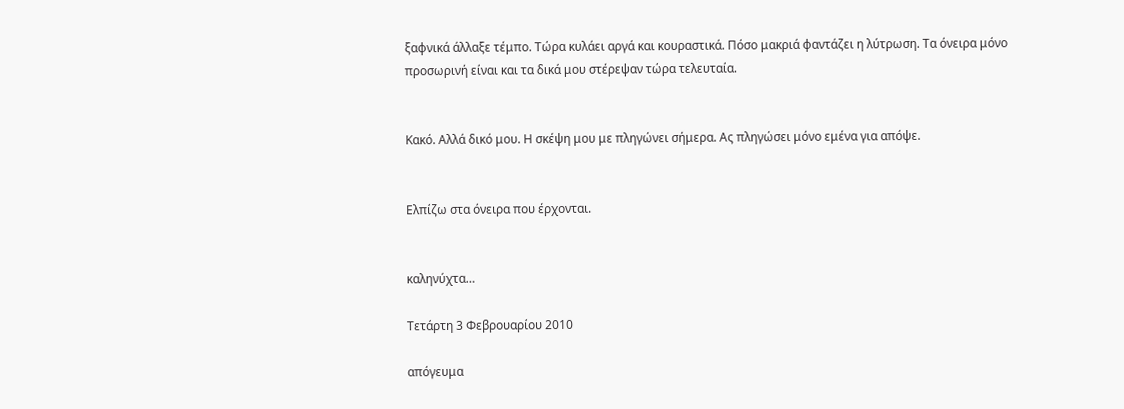ξαφνικά άλλαξε τέμπο. Τώρα κυλάει αργά και κουραστικά. Πόσο μακριά φαντάζει η λύτρωση. Τα όνειρα μόνο προσωρινή είναι και τα δικά μου στέρεψαν τώρα τελευταία.


Κακό. Αλλά δικό μου. Η σκέψη μου με πληγώνει σήμερα. Ας πληγώσει μόνο εμένα για απόψε.


Ελπίζω στα όνειρα που έρχονται.


καληνύχτα…

Τετάρτη 3 Φεβρουαρίου 2010

απόγευμα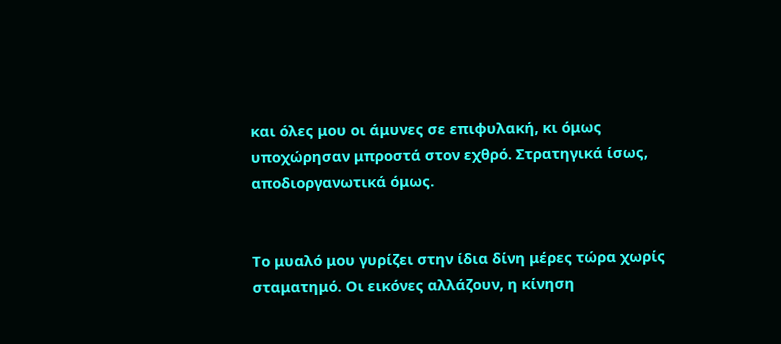και όλες μου οι άμυνες σε επιφυλακή, κι όμως υποχώρησαν μπροστά στον εχθρό. Στρατηγικά ίσως, αποδιοργανωτικά όμως.


Το μυαλό μου γυρίζει στην ίδια δίνη μέρες τώρα χωρίς σταματημό. Οι εικόνες αλλάζουν, η κίνηση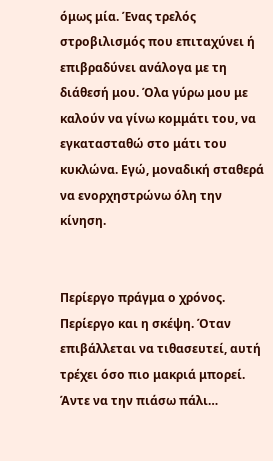όμως μία. Ένας τρελός στροβιλισμός που επιταχύνει ή επιβραδύνει ανάλογα με τη διάθεσή μου. Όλα γύρω μου με καλούν να γίνω κομμάτι του, να εγκατασταθώ στο μάτι του κυκλώνα. Εγώ, μοναδική σταθερά να ενορχηστρώνω όλη την κίνηση.


Περίεργο πράγμα ο χρόνος. Περίεργο και η σκέψη. Όταν επιβάλλεται να τιθασευτεί, αυτή τρέχει όσο πιο μακριά μπορεί. Άντε να την πιάσω πάλι…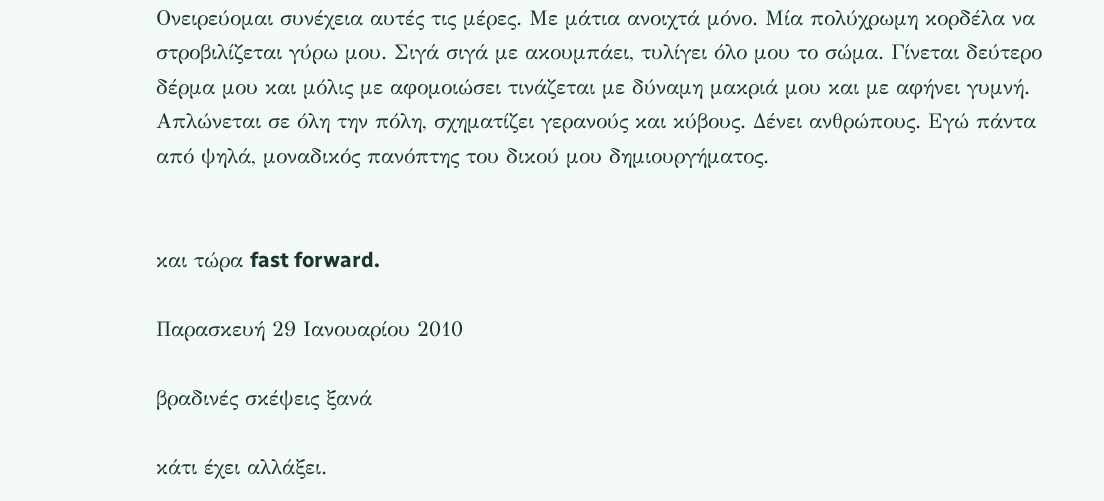Ονειρεύομαι συνέχεια αυτές τις μέρες. Με μάτια ανοιχτά μόνο. Μία πολύχρωμη κορδέλα να στροβιλίζεται γύρω μου. Σιγά σιγά με ακουμπάει, τυλίγει όλο μου το σώμα. Γίνεται δεύτερο δέρμα μου και μόλις με αφομοιώσει τινάζεται με δύναμη μακριά μου και με αφήνει γυμνή. Απλώνεται σε όλη την πόλη, σχηματίζει γερανούς και κύβους. Δένει ανθρώπους. Εγώ πάντα από ψηλά, μοναδικός πανόπτης του δικού μου δημιουργήματος.


και τώρα fast forward.

Παρασκευή 29 Ιανουαρίου 2010

βραδινές σκέψεις ξανά

κάτι έχει αλλάξει.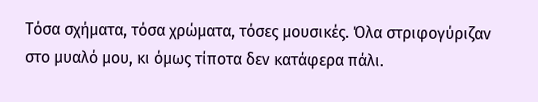Τόσα σχήματα, τόσα χρώματα, τόσες μουσικές. Όλα στριφογύριζαν στο μυαλό μου, κι όμως τίποτα δεν κατάφερα πάλι.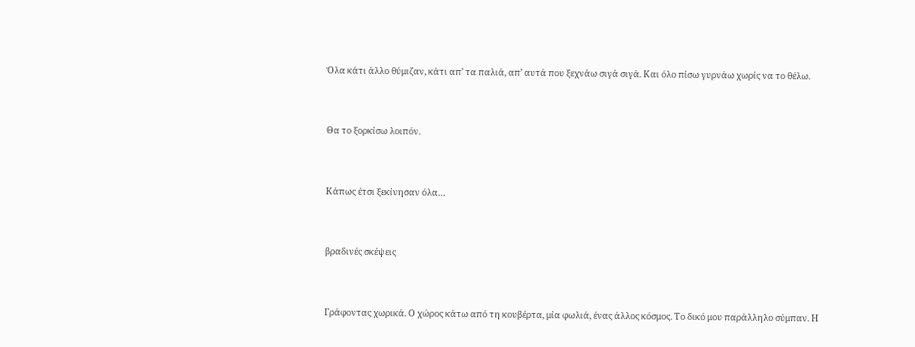Όλα κάτι άλλο θύμιζαν, κάτι απ’ τα παλιά, απ’ αυτά που ξεχνάω σιγά σιγά. Και όλο πίσω γυρνάω χωρίς να το θέλω.


Θα το ξορκίσω λοιπόν.


Κάπως έτσι ξεκίνησαν όλα…


βραδινές σκέψεις


Γράφοντας χωρικά. Ο χώρος κάτω από τη κουβέρτα, μία φωλιά, ένας άλλος κόσμος. Το δικό μου παράλληλο σύμπαν. Η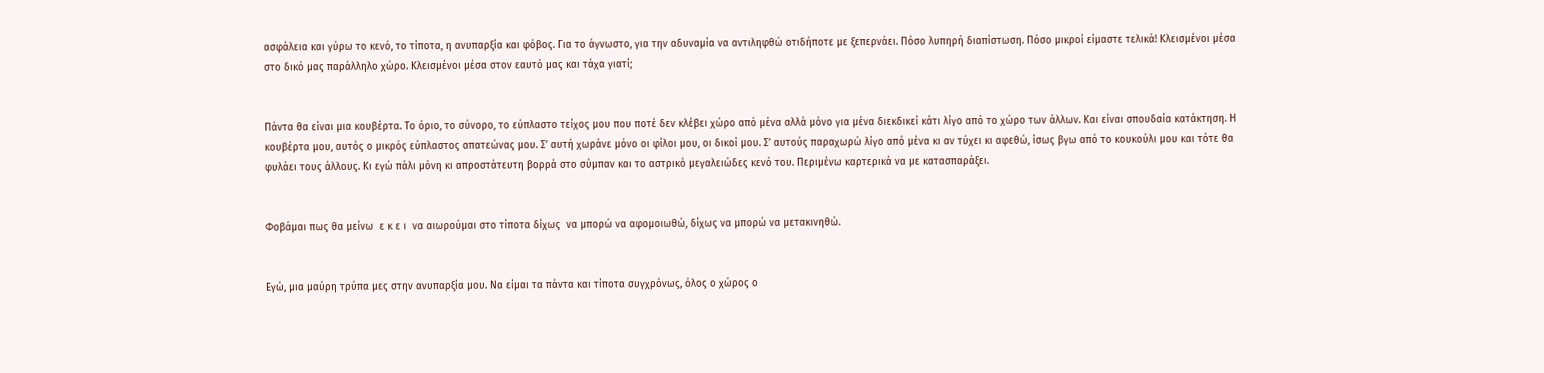ασφάλεια και γύρω το κενό, το τίποτα, η ανυπαρξία και φόβος. Για το άγνωστο, για την αδυναμία να αντιληφθώ οτιδήποτε με ξεπερνάει. Πόσο λυπηρή διαπίστωση. Πόσο μικροί είμαστε τελικά! Κλεισμένοι μέσα στο δικό μας παράλληλο χώρο. Κλεισμένοι μέσα στον εαυτό μας και τάχα γιατί;


Πάντα θα είναι μια κουβέρτα. Το όριο, το σύνορο, το εύπλαστο τείχος μου που ποτέ δεν κλέβει χώρο από μένα αλλά μόνο για μένα διεκδικεί κάτι λίγο από το χώρο των άλλων. Και είναι σπουδαία κατάκτηση. Η κουβέρτα μου, αυτός ο μικρός εύπλαστος απατεώνας μου. Σ’ αυτή χωράνε μόνο οι φίλοι μου, οι δικοί μου. Σ’ αυτούς παραχωρώ λίγο από μένα κι αν τύχει κι αφεθώ, ίσως βγω από το κουκούλι μου και τότε θα φυλάει τους άλλους. Κι εγώ πάλι μόνη κι απροστάτευτη βορρά στο σύμπαν και το αστρικό μεγαλειώδες κενό του. Περιμένω καρτερικά να με κατασπαράξει.


Φοβάμαι πως θα μείνω  ε κ ε ι  να αιωρούμαι στο τίποτα δίχως  να μπορώ να αφομοιωθώ, δίχως να μπορώ να μετακινηθώ.


Εγώ, μια μαύρη τρύπα μες στην ανυπαρξία μου. Να είμαι τα πάντα και τίποτα συγχρόνως, όλος ο χώρος ο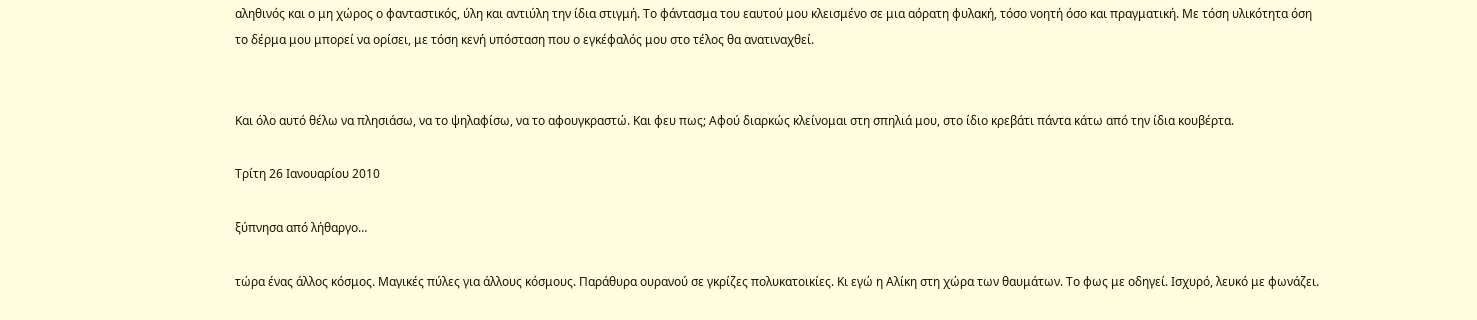αληθινός και ο μη χώρος ο φανταστικός, ύλη και αντιύλη την ίδια στιγμή. Το φάντασμα του εαυτού μου κλεισμένο σε μια αόρατη φυλακή, τόσο νοητή όσο και πραγματική. Με τόση υλικότητα όση το δέρμα μου μπορεί να ορίσει, με τόση κενή υπόσταση που ο εγκέφαλός μου στο τέλος θα ανατιναχθεί.


Και όλο αυτό θέλω να πλησιάσω, να το ψηλαφίσω, να το αφουγκραστώ. Και φευ πως; Αφού διαρκώς κλείνομαι στη σπηλιά μου, στο ίδιο κρεβάτι πάντα κάτω από την ίδια κουβέρτα.

Τρίτη 26 Ιανουαρίου 2010

ξύπνησα από λήθαργο…

τώρα ένας άλλος κόσμος. Μαγικές πύλες για άλλους κόσμους. Παράθυρα ουρανού σε γκρίζες πολυκατοικίες. Κι εγώ η Αλίκη στη χώρα των θαυμάτων. Το φως με οδηγεί. Ισχυρό, λευκό με φωνάζει.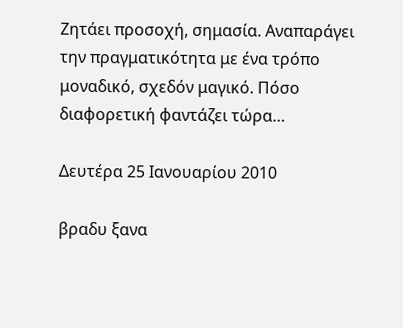Ζητάει προσοχή, σημασία. Αναπαράγει την πραγματικότητα με ένα τρόπο μοναδικό, σχεδόν μαγικό. Πόσο διαφορετική φαντάζει τώρα…

Δευτέρα 25 Ιανουαρίου 2010

βραδυ ξανα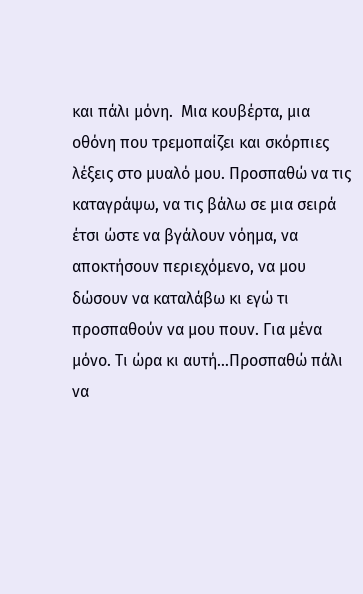και πάλι μόνη.  Μια κουβέρτα, μια οθόνη που τρεμοπαίζει και σκόρπιες λέξεις στο μυαλό μου. Προσπαθώ να τις καταγράψω, να τις βάλω σε μια σειρά έτσι ώστε να βγάλουν νόημα, να αποκτήσουν περιεχόμενο, να μου δώσουν να καταλάβω κι εγώ τι προσπαθούν να μου πουν. Για μένα μόνο. Τι ώρα κι αυτή…Προσπαθώ πάλι να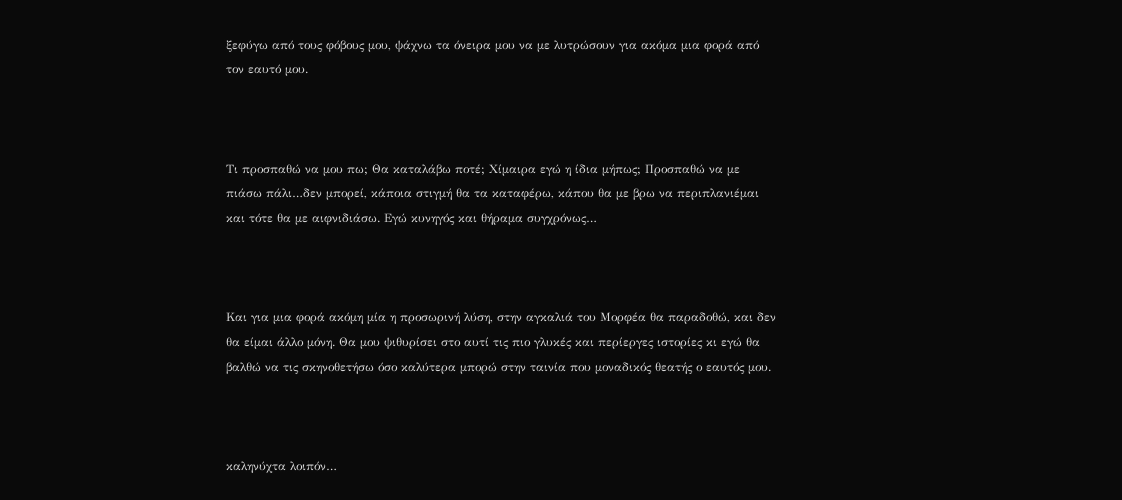ξεφύγω από τους φόβους μου, ψάχνω τα όνειρα μου να με λυτρώσουν για ακόμα μια φορά από τον εαυτό μου.



Τι προσπαθώ να μου πω; Θα καταλάβω ποτέ; Χίμαιρα εγώ η ίδια μήπως; Προσπαθώ να με πιάσω πάλι…δεν μπορεί, κάποια στιγμή θα τα καταφέρω, κάπου θα με βρω να περιπλανιέμαι και τότε θα με αιφνιδιάσω. Εγώ κυνηγός και θήραμα συγχρόνως…



Και για μια φορά ακόμη μία η προσωρινή λύση, στην αγκαλιά του Μορφέα θα παραδοθώ, και δεν θα είμαι άλλο μόνη. Θα μου ψιθυρίσει στο αυτί τις πιο γλυκές και περίεργες ιστορίες κι εγώ θα βαλθώ να τις σκηνοθετήσω όσο καλύτερα μπορώ στην ταινία που μοναδικός θεατής ο εαυτός μου.



καληνύχτα λοιπόν…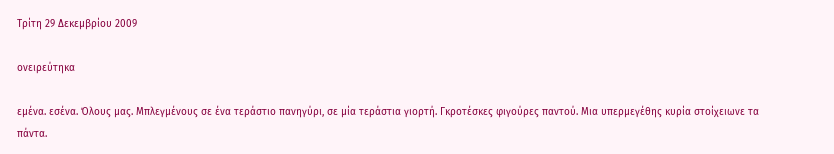Τρίτη 29 Δεκεμβρίου 2009

ονειρεύτηκα

εμένα. εσένα. Όλους μας. Μπλεγμένους σε ένα τεράστιο πανηγύρι, σε μία τεράστια γιορτή. Γκροτέσκες φιγούρες παντού. Μια υπερμεγέθης κυρία στοίχειωνε τα πάντα.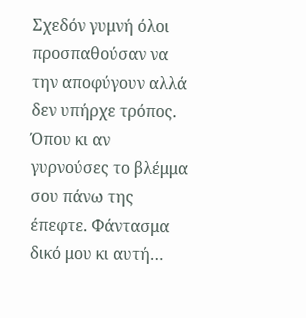Σχεδόν γυμνή όλοι προσπαθούσαν να την αποφύγουν αλλά δεν υπήρχε τρόπος. Όπου κι αν γυρνούσες το βλέμμα σου πάνω της έπεφτε. Φάντασμα δικό μου κι αυτή…